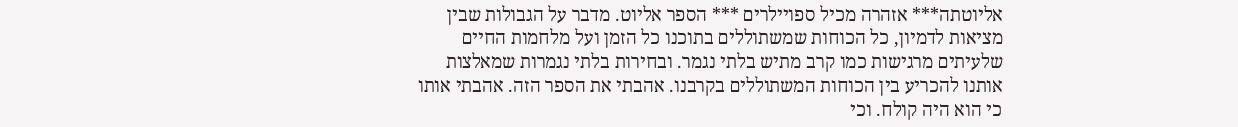אליוטתה*** אזהרה מכיל ספויילרים *** הספר אליוט. מדבר על הגבולות שבין מציאות לדמיון, כל הכוחות שמשתוללים בתוכנו כל הזמן ועל מלחמות החיים שלעיתים מרגישות כמו קרב מתיש בלתי נגמר. ובחירות בלתי נגמרות שמאלצות אותנו להכריע בין הכוחות המשתוללים בקרבנו. אהבתי את הספר הזה. אהבתי אותו כי הוא היה קולח. וכי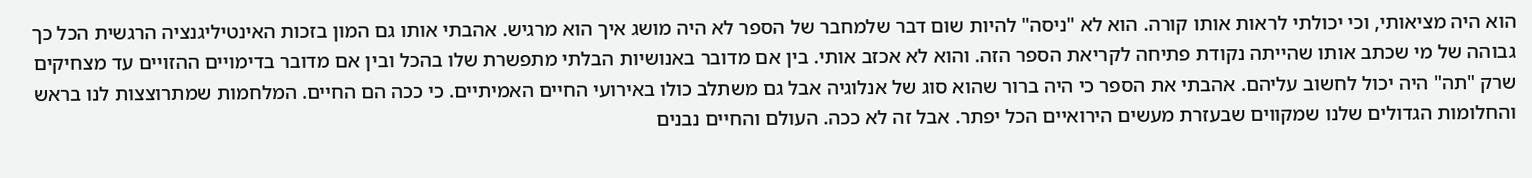הוא היה מציאותי, וכי יכולתי לראות אותו קורה. הוא לא "ניסה" להיות שום דבר שלמחבר של הספר לא היה מושג איך הוא מרגיש. אהבתי אותו גם המון בזכות האינטיליגנציה הרגשית הכל כך גבוהה של מי שכתב אותו שהייתה נקודת פתיחה לקריאת הספר הזה. והוא לא אכזב אותי. בין אם מדובר באנושיות הבלתי מתפשרת שלו בהכל ובין אם מדובר בדימויים ההזויים עד מצחיקים שרק "תה" היה יכול לחשוב עליהם. אהבתי את הספר כי היה ברור שהוא סוג של אנלוגיה אבל גם משתלב כולו באירועי החיים האמיתיים. כי ככה הם החיים. המלחמות שמתרוצצות לנו בראש והחלומות הגדולים שלנו שמקווים שבעזרת מעשים הירואיים הכל יפתר. אבל זה לא ככה. העולם והחיים נבנים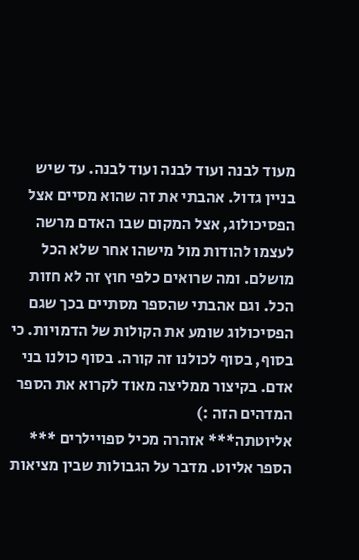מעוד לבנה ועוד לבנה ועוד לבנה. עד שיש בניין גדול. אהבתי את זה שהוא מסיים אצל הפסיכולוג, אצל המקום שבו האדם מרשה לעצמו להודות מול מישהו אחר שלא הכל מושלם. ומה שרואים כלפי חוץ זה לא חזות הכל. וגם אהבתי שהספר מסתיים בכך שגם הפסיכולוג שומע את הקולות של הדמויות. כי בסוף, בסוף לכולנו זה קורה. בסוף כולנו בני אדם. בקיצור ממליצה מאוד לקרוא את הספר המדהים הזה :)
אליוטתה*** אזהרה מכיל ספויילרים *** הספר אליוט. מדבר על הגבולות שבין מציאות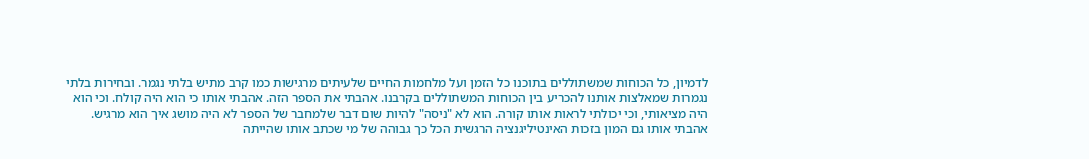לדמיון, כל הכוחות שמשתוללים בתוכנו כל הזמן ועל מלחמות החיים שלעיתים מרגישות כמו קרב מתיש בלתי נגמר. ובחירות בלתי נגמרות שמאלצות אותנו להכריע בין הכוחות המשתוללים בקרבנו. אהבתי את הספר הזה. אהבתי אותו כי הוא היה קולח. וכי הוא היה מציאותי, וכי יכולתי לראות אותו קורה. הוא לא "ניסה" להיות שום דבר שלמחבר של הספר לא היה מושג איך הוא מרגיש. אהבתי אותו גם המון בזכות האינטיליגנציה הרגשית הכל כך גבוהה של מי שכתב אותו שהייתה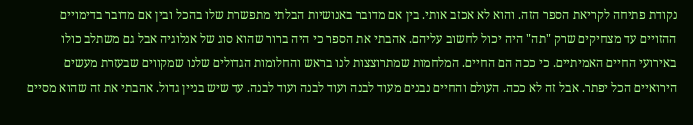נקודת פתיחה לקריאת הספר הזה. והוא לא אכזב אותי. בין אם מדובר באנושיות הבלתי מתפשרת שלו בהכל ובין אם מדובר בדימויים ההזויים עד מצחיקים שרק "תה" היה יכול לחשוב עליהם. אהבתי את הספר כי היה ברור שהוא סוג של אנלוגיה אבל גם משתלב כולו באירועי החיים האמיתיים. כי ככה הם החיים. המלחמות שמתרוצצות לנו בראש והחלומות הגדולים שלנו שמקווים שבעזרת מעשים הירואיים הכל יפתר. אבל זה לא ככה. העולם והחיים נבנים מעוד לבנה ועוד לבנה ועוד לבנה. עד שיש בניין גדול. אהבתי את זה שהוא מסיים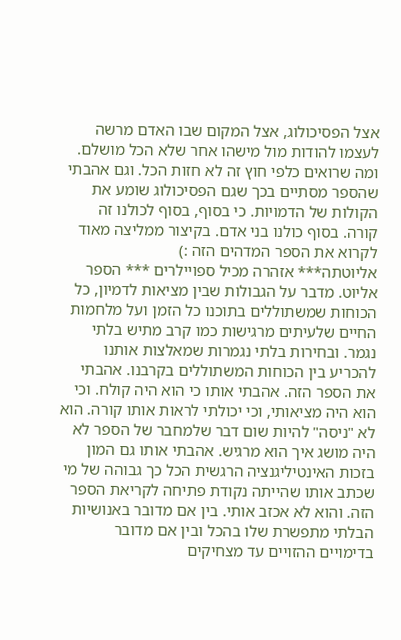אצל הפסיכולוג, אצל המקום שבו האדם מרשה לעצמו להודות מול מישהו אחר שלא הכל מושלם. ומה שרואים כלפי חוץ זה לא חזות הכל. וגם אהבתי שהספר מסתיים בכך שגם הפסיכולוג שומע את הקולות של הדמויות. כי בסוף, בסוף לכולנו זה קורה. בסוף כולנו בני אדם. בקיצור ממליצה מאוד לקרוא את הספר המדהים הזה :)
אליוטתה*** אזהרה מכיל ספויילרים *** הספר אליוט. מדבר על הגבולות שבין מציאות לדמיון, כל הכוחות שמשתוללים בתוכנו כל הזמן ועל מלחמות החיים שלעיתים מרגישות כמו קרב מתיש בלתי נגמר. ובחירות בלתי נגמרות שמאלצות אותנו להכריע בין הכוחות המשתוללים בקרבנו. אהבתי את הספר הזה. אהבתי אותו כי הוא היה קולח. וכי הוא היה מציאותי, וכי יכולתי לראות אותו קורה. הוא לא "ניסה" להיות שום דבר שלמחבר של הספר לא היה מושג איך הוא מרגיש. אהבתי אותו גם המון בזכות האינטיליגנציה הרגשית הכל כך גבוהה של מי שכתב אותו שהייתה נקודת פתיחה לקריאת הספר הזה. והוא לא אכזב אותי. בין אם מדובר באנושיות הבלתי מתפשרת שלו בהכל ובין אם מדובר בדימויים ההזויים עד מצחיקים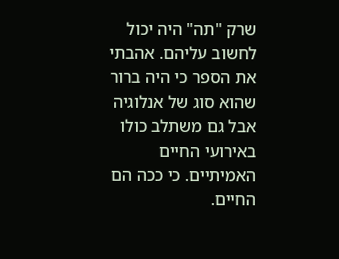שרק "תה" היה יכול לחשוב עליהם. אהבתי את הספר כי היה ברור שהוא סוג של אנלוגיה אבל גם משתלב כולו באירועי החיים האמיתיים. כי ככה הם החיים.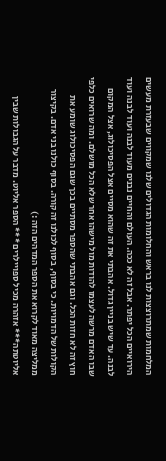המלחמות שמתרוצצות לנו בראש והחלומות הגדולים שלנו שמקווים שבעזרת מעשים הירואיים הכל יפתר. אבל זה לא ככה. העולם והחיים נבנים מעוד לבנה ועוד לבנה ועוד לבנה. עד שיש בניין גדול. אהבתי את זה שהוא מסיים אצל הפסיכולוג, אצל המקום שבו האדם מרשה לעצמו להודות מול מישהו אחר שלא הכל מושלם. ומה שרואים כלפי חוץ זה לא חזות הכל. וגם אהבתי שהספר מסתיים בכך שגם הפסיכולוג שומע את הקולות של הדמויות. כי בסוף, בסוף לכולנו זה קורה. בסוף כולנו בני אדם. בקיצור ממליצה מאוד לקרוא את הספר המדהים הזה :)
אליוטתה*** אזהרה מכיל ספויילרים *** הספר אליוט. מדבר על הגבולות שבין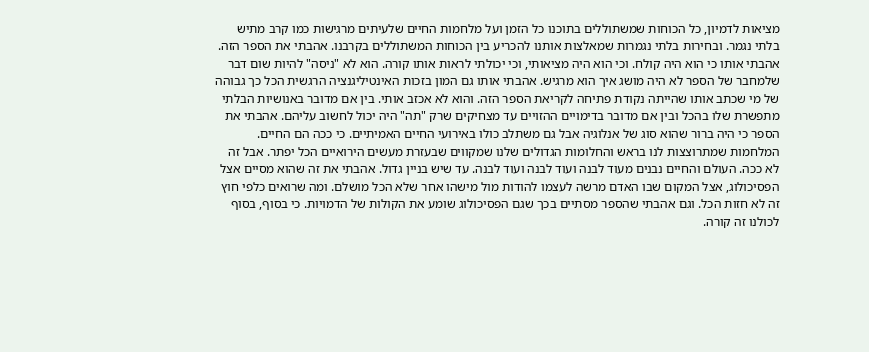מציאות לדמיון, כל הכוחות שמשתוללים בתוכנו כל הזמן ועל מלחמות החיים שלעיתים מרגישות כמו קרב מתיש בלתי נגמר. ובחירות בלתי נגמרות שמאלצות אותנו להכריע בין הכוחות המשתוללים בקרבנו. אהבתי את הספר הזה. אהבתי אותו כי הוא היה קולח. וכי הוא היה מציאותי, וכי יכולתי לראות אותו קורה. הוא לא "ניסה" להיות שום דבר שלמחבר של הספר לא היה מושג איך הוא מרגיש. אהבתי אותו גם המון בזכות האינטיליגנציה הרגשית הכל כך גבוהה של מי שכתב אותו שהייתה נקודת פתיחה לקריאת הספר הזה. והוא לא אכזב אותי. בין אם מדובר באנושיות הבלתי מתפשרת שלו בהכל ובין אם מדובר בדימויים ההזויים עד מצחיקים שרק "תה" היה יכול לחשוב עליהם. אהבתי את הספר כי היה ברור שהוא סוג של אנלוגיה אבל גם משתלב כולו באירועי החיים האמיתיים. כי ככה הם החיים. המלחמות שמתרוצצות לנו בראש והחלומות הגדולים שלנו שמקווים שבעזרת מעשים הירואיים הכל יפתר. אבל זה לא ככה. העולם והחיים נבנים מעוד לבנה ועוד לבנה ועוד לבנה. עד שיש בניין גדול. אהבתי את זה שהוא מסיים אצל הפסיכולוג, אצל המקום שבו האדם מרשה לעצמו להודות מול מישהו אחר שלא הכל מושלם. ומה שרואים כלפי חוץ זה לא חזות הכל. וגם אהבתי שהספר מסתיים בכך שגם הפסיכולוג שומע את הקולות של הדמויות. כי בסוף, בסוף לכולנו זה קורה.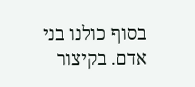בסוף כולנו בני אדם. בקיצור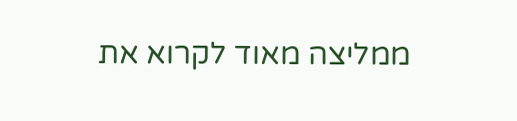ממליצה מאוד לקרוא את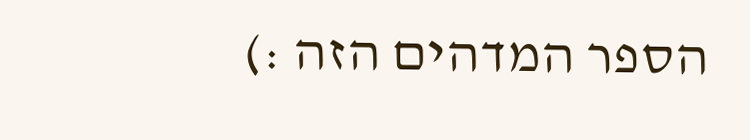הספר המדהים הזה :)